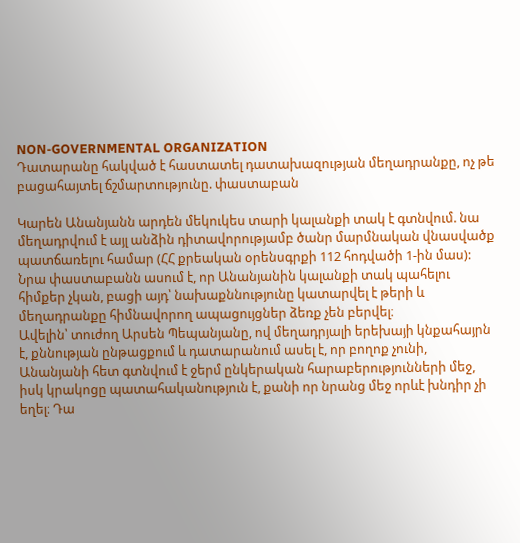NON-GOVERNMENTAL ORGANIZATION
Դատարանը հակված է հաստատել դատախազության մեղադրանքը, ոչ թե բացահայտել ճշմարտությունը. փաստաբան

Կարեն Անանյանն արդեն մեկուկես տարի կալանքի տակ է գտնվում. նա մեղադրվում է այլ անձին դիտավորությամբ ծանր մարմնական վնասվածք պատճառելու համար (ՀՀ քրեական օրենսգրքի 112 հոդվածի 1-ին մաս):
Նրա փաստաբանն ասում է, որ Անանյանին կալանքի տակ պահելու հիմքեր չկան, բացի այդ՝ նախաքննությունը կատարվել է թերի և մեղադրանքը հիմնավորող ապացույցներ ձեռք չեն բերվել։
Ավելին՝ տուժող Արսեն Պեպանյանը, ով մեղադրյալի երեխայի կնքահայրն է, քննության ընթացքում և դատարանում ասել է, որ բողոք չունի, Անանյանի հետ գտնվում է ջերմ ընկերական հարաբերությունների մեջ, իսկ կրակոցը պատահականություն է, քանի որ նրանց մեջ որևէ խնդիր չի եղել։ Դա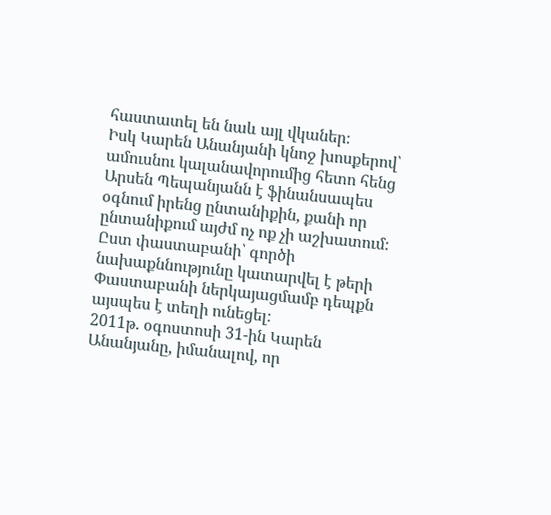հաստատել են նաև այլ վկաներ։
Իսկ Կարեն Անանյանի կնոջ խոսքերով՝ ամուսնու կալանավորումից հետո հենց Արսեն Պեպանյանն է ֆինանսապես օգնում իրենց ընտանիքին, քանի որ ընտանիքում այժմ ոչ ոք չի աշխատում։
Ըստ փաստաբանի՝ գործի նախաքննությունը կատարվել է թերի
Փաստաբանի ներկայացմամբ դեպքն այսպես է տեղի ունեցել։
2011թ. օգոստոսի 31-ին Կարեն Անանյանը, իմանալով, որ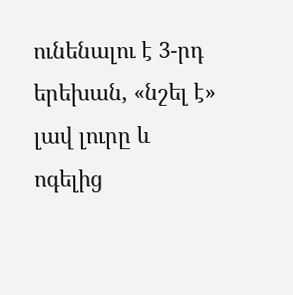ունենալու է 3-րդ երեխան, «նշել է» լավ լուրը և ոգելից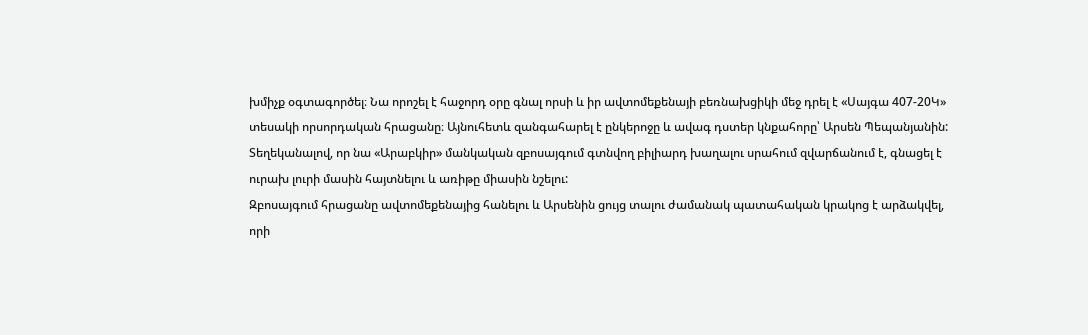խմիչք օգտագործել։ Նա որոշել է հաջորդ օրը գնալ որսի և իր ավտոմեքենայի բեռնախցիկի մեջ դրել է «Սայգա 407-20Կ» տեսակի որսորդական հրացանը։ Այնուհետև զանգահարել է ընկերոջը և ավագ դստեր կնքահորը՝ Արսեն Պեպանյանին: Տեղեկանալով, որ նա «Արաբկիր» մանկական զբոսայգում գտնվող բիլիարդ խաղալու սրահում զվարճանում է, գնացել է ուրախ լուրի մասին հայտնելու և առիթը միասին նշելու:
Զբոսայգում հրացանը ավտոմեքենայից հանելու և Արսենին ցույց տալու ժամանակ պատահական կրակոց է արձակվել, որի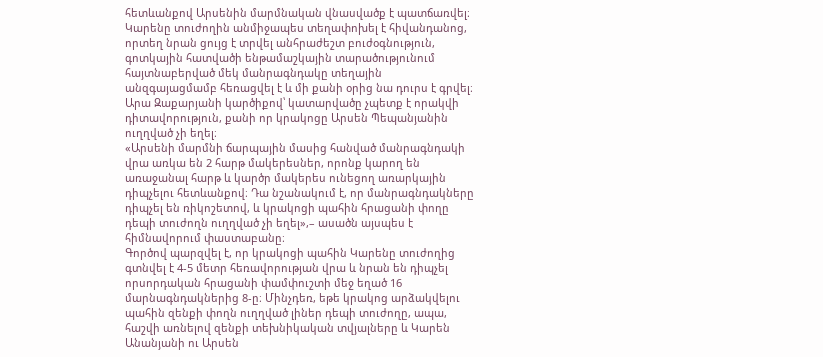հետևանքով Արսենին մարմնական վնասվածք է պատճառվել։ Կարենը տուժողին անմիջապես տեղափոխել է հիվանդանոց, որտեղ նրան ցույց է տրվել անհրաժեշտ բուժօգնություն, գոտկային հատվածի ենթամաշկային տարածությունում հայտնաբերված մեկ մանրագնդակը տեղային անզգայացմամբ հեռացվել է և մի քանի օրից նա դուրս է գրվել։
Արա Զաքարյանի կարծիքով՝ կատարվածը չպետք է որակվի դիտավորություն, քանի որ կրակոցը Արսեն Պեպանյանին ուղղված չի եղել։
«Արսենի մարմնի ճարպային մասից հանված մանրագնդակի վրա առկա են 2 հարթ մակերեսներ, որոնք կարող են առաջանալ հարթ և կարծր մակերես ունեցող առարկային դիպչելու հետևանքով։ Դա նշանակում է, որ մանրագնդակները դիպչել են ռիկոշետով, և կրակոցի պահին հրացանի փողը դեպի տուժողն ուղղված չի եղել»,– ասածն այսպես է հիմնավորում փաստաբանը։
Գործով պարզվել է, որ կրակոցի պահին Կարենը տուժողից գտնվել է 4-5 մետր հեռավորության վրա և նրան են դիպչել որսորդական հրացանի փամփուշտի մեջ եղած 16 մարնագնդակներից 8-ը։ Մինչդեռ, եթե կրակոց արձակվելու պահին զենքի փողն ուղղված լիներ դեպի տուժողը, ապա, հաշվի առնելով զենքի տեխնիկական տվյալները և Կարեն Անանյանի ու Արսեն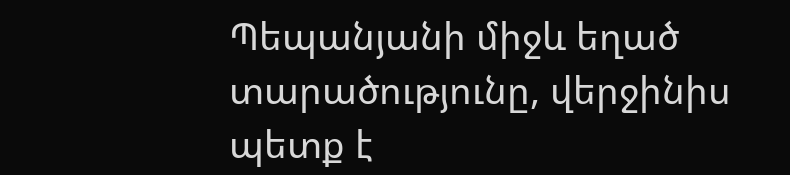Պեպանյանի միջև եղած տարածությունը, վերջինիս պետք է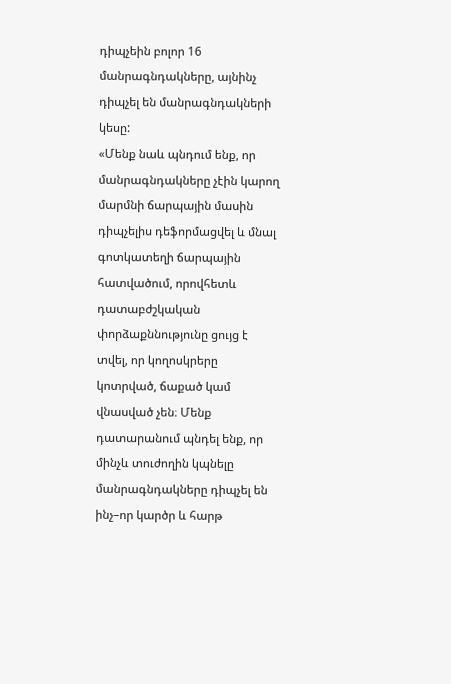դիպչեին բոլոր 16 մանրագնդակները, այնինչ դիպչել են մանրագնդակների կեսը:
«Մենք նաև պնդում ենք, որ մանրագնդակները չէին կարող մարմնի ճարպային մասին դիպչելիս դեֆորմացվել և մնալ գոտկատեղի ճարպային հատվածում, որովհետև դատաբժշկական փորձաքննությունը ցույց է տվել, որ կողոսկրերը կոտրված, ճաքած կամ վնասված չեն։ Մենք դատարանում պնդել ենք, որ մինչև տուժողին կպնելը մանրագնդակները դիպչել են ինչ–որ կարծր և հարթ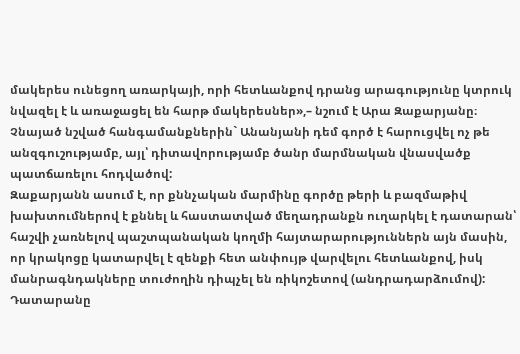մակերես ունեցող առարկայի, որի հետևանքով դրանց արագությունը կտրուկ նվազել է և առաջացել են հարթ մակերեսներ»,– նշում է Արա Զաքարյանը։
Չնայած նշված հանգամանքներին` Անանյանի դեմ գործ է հարուցվել ոչ թե անզգուշությամբ, այլ՝ դիտավորությամբ ծանր մարմնական վնասվածք պատճառելու հոդվածով:
Զաքարյանն ասում է, որ քննչական մարմինը գործը թերի և բազմաթիվ խախտումներով է քննել և հաստատված մեղադրանքն ուղարկել է դատարան՝ հաշվի չառնելով պաշտպանական կողմի հայտարարություններն այն մասին, որ կրակոցը կատարվել է զենքի հետ անփույթ վարվելու հետևանքով, իսկ մանրագնդակները տուժողին դիպչել են ռիկոշետով (անդրադարձումով):
Դատարանը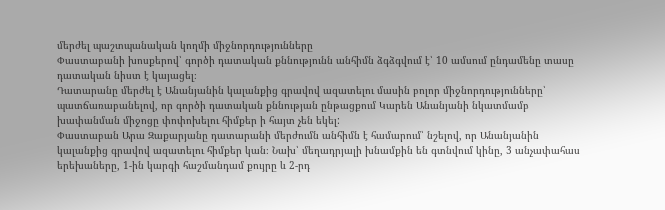մերժել պաշտպանական կողմի միջնորդությունները
Փաստաբանի խոսքերով՝ գործի դատական քննությունն անհիմն ձգձգվում է՝ 10 ամսում ընդամենը տասը դատական նիստ է կայացել։
Դատարանը մերժել է Անանյանին կալանքից գրավով ազատելու մասին բոլոր միջնորդությունները՝ պատճառաբանելով, որ գործի դատական քննության ընթացքում Կարեն Անանյանի նկատմամբ խափանման միջոցը փոփոխելու հիմքեր ի հայտ չեն եկել:
Փաստաբան Արա Զաքարյանը դատարանի մերժումն անհիմն է համարում՝ նշելով, որ Անանյանին կալանքից գրավով ազատելու հիմքեր կան։ Նախ՝ մեղադրյալի խնամքին են գտնվում կինը, 3 անչափահաս երեխաները, 1-ին կարգի հաշմանդամ քույրը և 2-րդ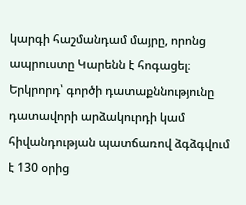կարգի հաշմանդամ մայրը, որոնց ապրուստը Կարենն է հոգացել։ Երկրորդ՝ գործի դատաքննությունը դատավորի արձակուրդի կամ հիվանդության պատճառով ձգձգվում է 130 օրից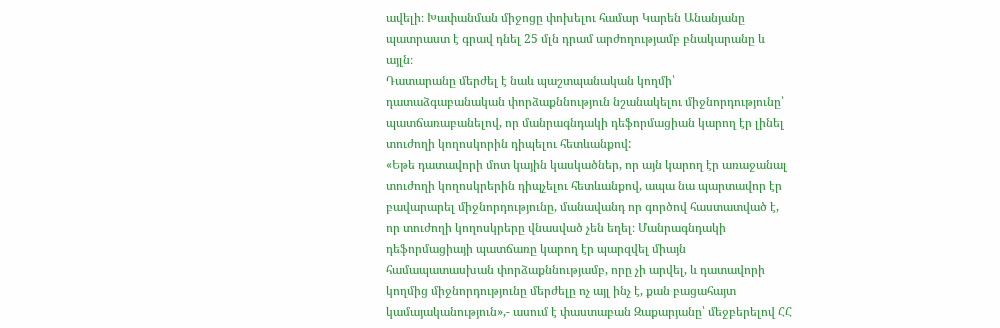ավելի։ Խափանման միջոցը փոխելու համար Կարեն Անանյանը պատրաստ է գրավ դնել 25 մլն դրամ արժողությամբ բնակարանը և այլն։
Դատարանը մերժել է նաև պաշտպանական կողմի՝ դատաձգաբանական փորձաքննություն նշանակելու միջնորդությունը՝ պատճառաբանելով, որ մանրագնդակի դեֆորմացիան կարող էր լինել տուժողի կողոսկորին դիպելու հետևանքով:
«Եթե դատավորի մոտ կային կասկածներ, որ այն կարող էր առաջանալ տուժողի կողոսկրերին դիպչելու հետևանքով, ապա նա պարտավոր էր բավարարել միջնորդությունը, մանավանդ որ գործով հաստատված է, որ տուժողի կողոսկրերը վնասված չեն եղել։ Մանրագնդակի դեֆորմացիայի պատճառը կարող էր պարզվել միայն համապատասխան փորձաքննությամբ, որը չի արվել, և դատավորի կողմից միջնորդությունը մերժելը ոչ այլ ինչ է, քան բացահայտ կամայականություն»,- ասում է փաստաբան Զաքարյանը՝ մեջբերելով ՀՀ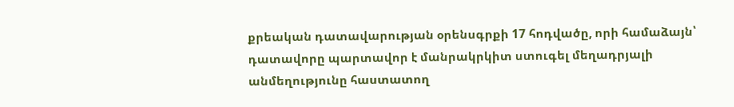քրեական դատավարության օրենսգրքի 17 հոդվածը, որի համաձայն՝ դատավորը պարտավոր է մանրակրկիտ ստուգել մեղադրյալի անմեղությունը հաստատող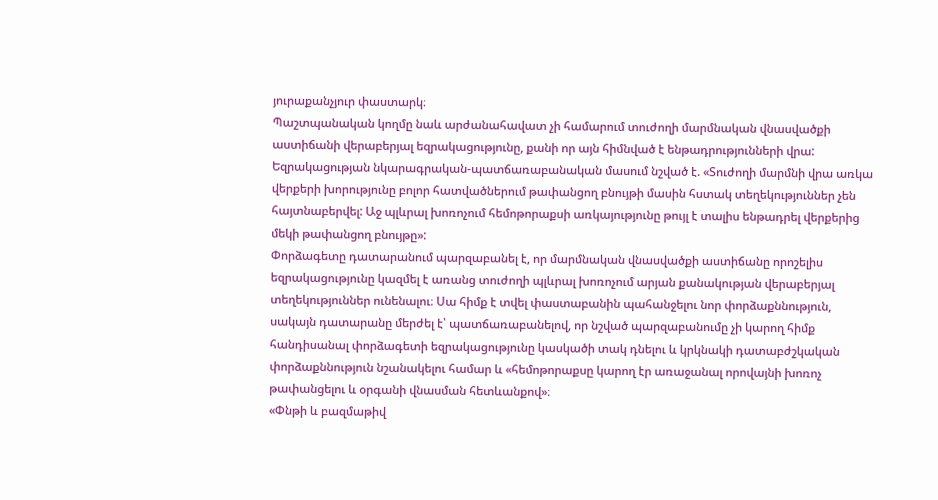յուրաքանչյուր փաստարկ։
Պաշտպանական կողմը նաև արժանահավատ չի համարում տուժողի մարմնական վնասվածքի աստիճանի վերաբերյալ եզրակացությունը, քանի որ այն հիմնված է ենթադրությունների վրա:
Եզրակացության նկարագրական-պատճառաբանական մասում նշված է. «Տուժողի մարմնի վրա առկա վերքերի խորությունը բոլոր հատվածներում թափանցող բնույթի մասին հստակ տեղեկություններ չեն հայտնաբերվել: Աջ պլևրալ խոռոչում հեմոթորաքսի առկայությունը թույլ է տալիս ենթադրել վերքերից մեկի թափանցող բնույթը»:
Փորձագետը դատարանում պարզաբանել է, որ մարմնական վնասվածքի աստիճանը որոշելիս եզրակացությունը կազմել է առանց տուժողի պլևրալ խոռոչում արյան քանակության վերաբերյալ տեղեկություններ ունենալու։ Սա հիմք է տվել փաստաբանին պահանջելու նոր փորձաքննություն, սակայն դատարանը մերժել է՝ պատճառաբանելով, որ նշված պարզաբանումը չի կարող հիմք հանդիսանալ փորձագետի եզրակացությունը կասկածի տակ դնելու և կրկնակի դատաբժշկական փորձաքննություն նշանակելու համար և «հեմոթորաքսը կարող էր առաջանալ որովայնի խոռոչ թափանցելու և օրգանի վնասման հետևանքով»։
«Փնթի և բազմաթիվ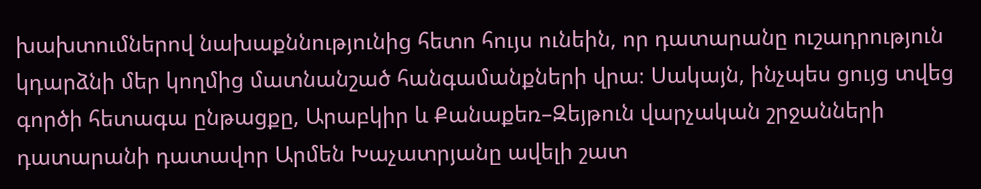խախտումներով նախաքննությունից հետո հույս ունեին, որ դատարանը ուշադրություն կդարձնի մեր կողմից մատնանշած հանգամանքների վրա։ Սակայն, ինչպես ցույց տվեց գործի հետագա ընթացքը, Արաբկիր և Քանաքեռ–Զեյթուն վարչական շրջանների դատարանի դատավոր Արմեն Խաչատրյանը ավելի շատ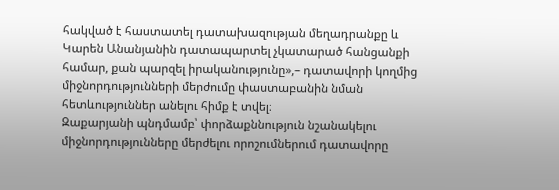հակված է հաստատել դատախազության մեղադրանքը և Կարեն Անանյանին դատապարտել չկատարած հանցանքի համար, քան պարզել իրականությունը»,– դատավորի կողմից միջնորդությունների մերժումը փաստաբանին նման հետևություններ անելու հիմք է տվել։
Զաքարյանի պնդմամբ՝ փորձաքննություն նշանակելու միջնորդությունները մերժելու որոշումներում դատավորը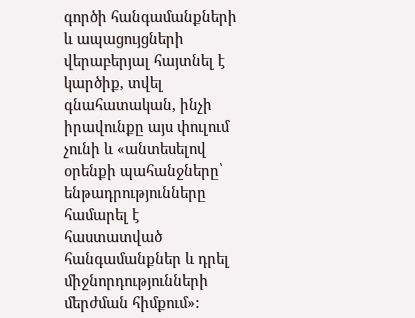գործի հանգամանքների և ապացույցների վերաբերյալ հայտնել է կարծիք, տվել գնահատական, ինչի իրավունքը այս փուլում չունի և «անտեսելով օրենքի պահանջները՝ ենթադրությունները համարել է հաստատված հանգամանքներ և դրել միջնորդությունների մերժման հիմքում»: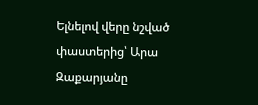Ելնելով վերը նշված փաստերից՝ Արա Զաքարյանը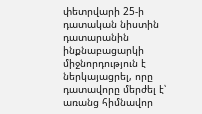փետրվարի 25-ի դատական նիստին դատարանին ինքնաբացարկի միջնորդություն է ներկայացրել, որը դատավորը մերժել է՝ առանց հիմնավոր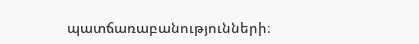պատճառաբանությունների։